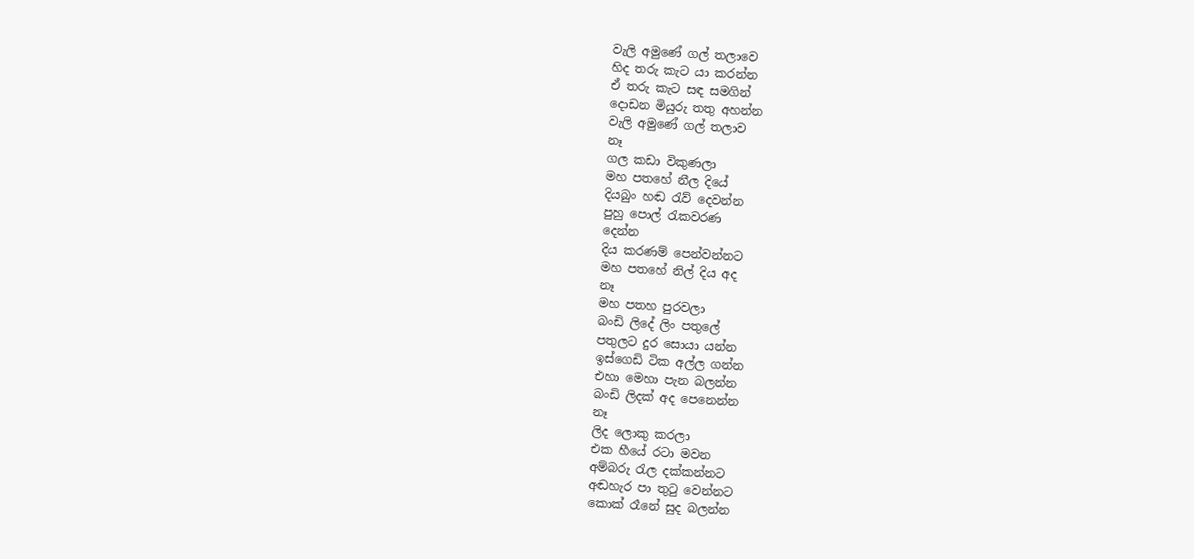වැලි අමුණේ ගල් තලාවෙ
හිද තරු කැට යා කරන්න
ඒ තරු කැට සඳ සමගින්
දොඩන මියුරු තතු අහන්න
වැලි අමුණේ ගල් තලාව
නෑ
ගල කඩා විකුණලා
මහ පතහේ නීල දියේ
දියබුං හඬ රැව් දෙවන්න
පුහු පොල් රැකවරණ
දෙන්න
දිය කරණම් පෙන්වන්නට
මහ පතහේ නිල් දිය අද
නෑ
මහ පතහ පුරවලා
බංඩි ලිදේ ලිං පතුලේ
පතුලට දුර සොයා යන්න
ඉස්ගෙඩි ටික අල්ල ගන්න
එහා මෙහා පැන බලන්න
බංඩි ලිදක් අද පෙනෙන්න
නෑ
ලිද ලොකු කරලා
එක හීයේ රටා මවන
අම්බරු රැල දක්කන්නට
අඬහැර පා තුටු වෙන්නට
කොක් රෑනේ සුද බලන්න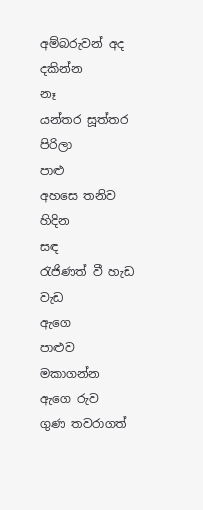අම්බරුවන් අද දකින්න
නෑ
යන්තර සූත්තර පිරිලා
පාළු
අහසෙ තනිව හිදින
සඳ
රැජිණත් වී හැඩ වැඩ
ඇගෙ
පාළුව මකාගන්න
ඇගෙ රුව
ගුණ තවරාගත්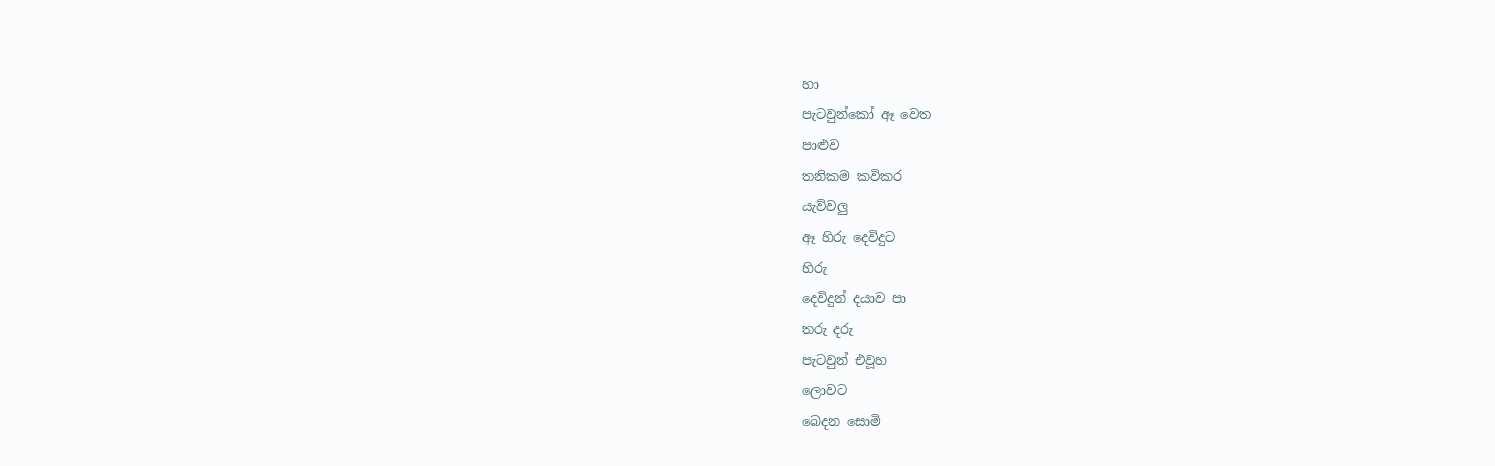හා
පැටවුන්කෝ ඈ වෙත
පාළුව
තනිකම කවිකර
යැව්වලු
ඈ හිරු දෙවිදුට
හිරු
දෙවිදුන් දයාව පා
තරු දරු
පැටවුන් එවූහ
ලොවට
බෙදන සොමි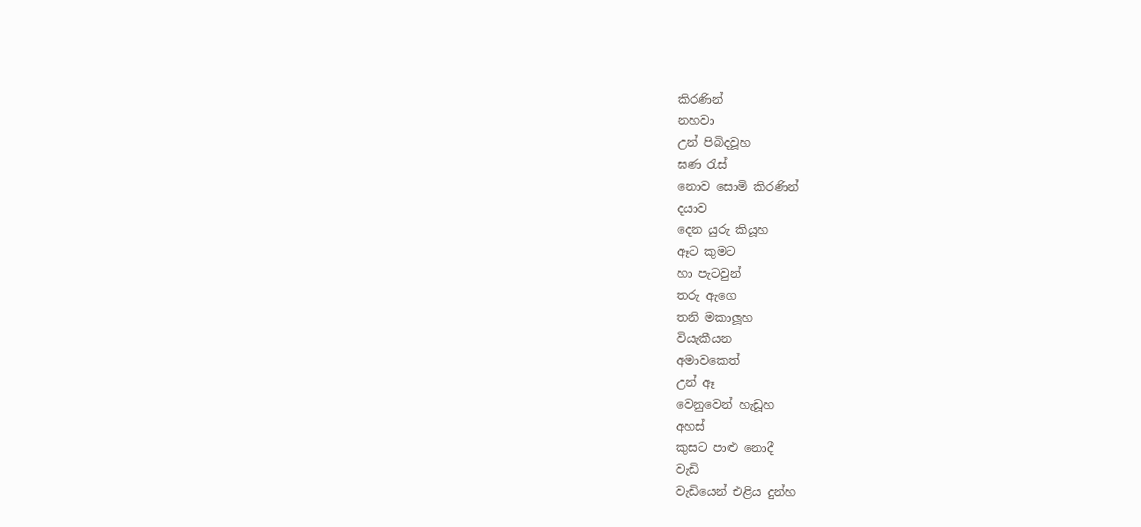කිරණින්
නහවා
උන් පිබිදවූහ
ඝණ රැස්
නොව සොමි කිරණින්
දයාව
දෙන යුරු කියූහ
ඈට කුමට
හා පැටවුන්
තරු ඇගෙ
තනි මකාලූහ
වියැකීයන
අමාවකෙත්
උන් ඈ
වෙනුවෙන් හැඩූහ
අහස්
කුසට පාළු නොදී
වැඩි
වැඩියෙන් එළිය දුන්හ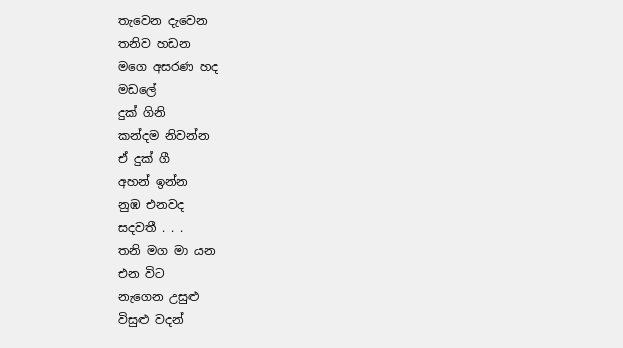තැවෙන දැවෙන
තනිව හඩන
මගෙ අසරණ හද
මඩලේ
දුක් ගිනි
කන්දම නිවන්න
ඒ දුක් ගී
අහන් ඉන්න
නුඹ එනවද
සදවතී . . .
තනි මග මා යන
එන විට
නැගෙන උසුළු
විසුළු වදන්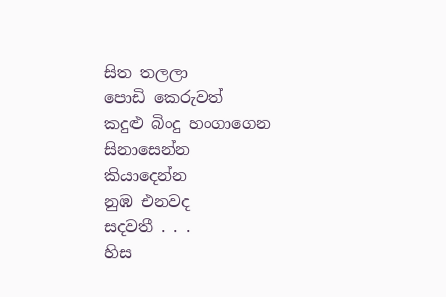සිත තලලා
පොඩි කෙරුවත්
කදුළු බිංදු හංගාගෙන
සිනාසෙන්න
කියාදෙන්න
නුඹ එනවද
සදවතී . . .
හිස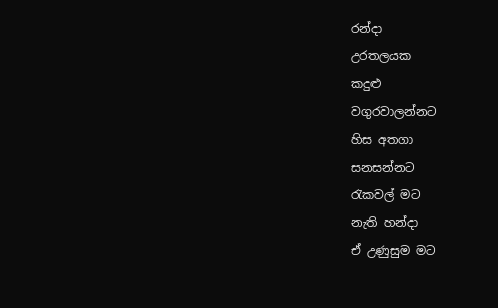රන්දා
උරතලයක
කදුළු
වගුරවාලන්නට
හිස අතගා
සනසන්නට
රැකවල් මට
නැති හන්දා
ඒ උණුසුම මට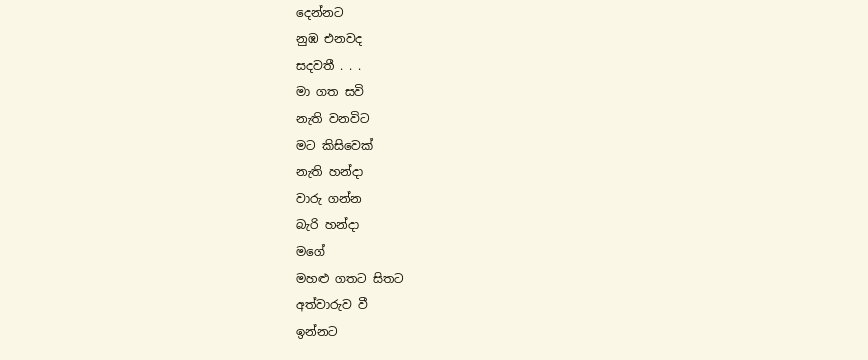දෙන්නට
නුඹ එනවද
සදවතී . . .
මා ගත සවි
නැති වනවිට
මට කිසිවෙක්
නැති හන්දා
වාරු ගන්න
බැරි හන්දා
මගේ
මහළු ගතට සිතට
අත්වාරුව වී
ඉන්නට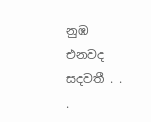නුඹ එනවද
සදවතී . . .